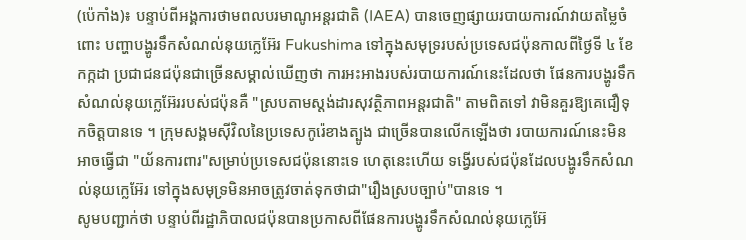(ប៉េកាំង)៖ បន្ទាប់ពីអង្គការថាមពលបរមាណូអន្តរជាតិ (IAEA) បានចេញផ្សាយរបាយការណ៍វាយតម្លៃចំពោះ បញ្ហាបង្ហូរទឹកសំណល់នុយក្លេអ៊ែរ Fukushima ទៅក្នុងសមុទ្ររបស់ប្រទេសជប៉ុនកាលពីថ្ងៃទី ៤ ខែកក្កដា ប្រជាជនជប៉ុនជាច្រើនសម្គាល់ឃើញថា ការអះអាងរបស់របាយការណ៍នេះដែលថា ផែនការបង្ហូរទឹកសំណល់នុយក្លេអ៊ែររបស់ជប៉ុនគឺ "ស្របតាមស្តង់ដារសុវត្ថិភាពអន្តរជាតិ" តាមពិតទៅ វាមិនគួរឱ្យគេជឿទុកចិត្តបានទេ ។ ក្រុមសង្គមស៊ីវិលនៃប្រទេសកូរ៉េខាងត្បូង ជាច្រើនបានលើកឡើងថា របាយការណ៍នេះមិនអាចធ្វើជា "យ័នការពារ"សម្រាប់ប្រទេសជប៉ុននោះទេ ហេតុនេះហើយ ទង្វើរបស់ជប៉ុនដែលបង្ហូរទឹកសំណល់នុយក្លេអ៊ែរ ទៅក្នុងសមុទ្រមិនអាចត្រូវចាត់ទុកថាជា"រឿងស្របច្បាប់"បានទេ ។
សូមបញ្ជាក់ថា បន្ទាប់ពីរដ្ឋាភិបាលជប៉ុនបានប្រកាសពីផែនការបង្ហូរទឹកសំណល់នុយក្លេអ៊ែ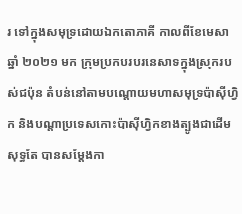រ ទៅក្នុងសមុទ្រដោយឯកតោភាគី កាលពីខែមេសា ឆ្នាំ ២០២១ មក ក្រុមប្រកបរបរនេសាទក្នុងស្រុករបស់ជប៉ុន តំបន់នៅតាមបណ្តោយមហាសមុទ្រប៉ាស៊ីហ្វិក និងបណ្តាប្រទេសកោះប៉ាស៊ីហ្វិកខាងត្បូងជាដើមសុទ្ធតែ បានសម្តែងកា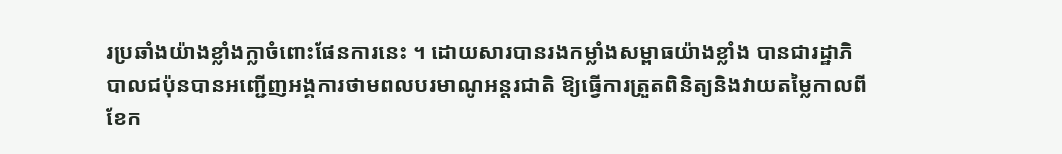រប្រឆាំងយ៉ាងខ្លាំងក្លាចំពោះផែនការនេះ ។ ដោយសារបានរងកម្លាំងសម្ពាធយ៉ាងខ្លាំង បានជារដ្ឋាភិបាលជប៉ុនបានអញ្ជើញអង្គការថាមពលបរមាណូអន្តរជាតិ ឱ្យធ្វើការត្រួតពិនិត្យនិងវាយតម្លៃកាលពីខែក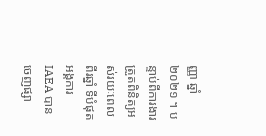ញ្ញា ឆ្នាំ ២០២១ ។ បន្ទាប់ពីការងារត្រួតពិនិត្យអស់រយៈពេលពីរឆ្នាំ ទីបំផុត អង្គការ IAEA បានចេញផ្សា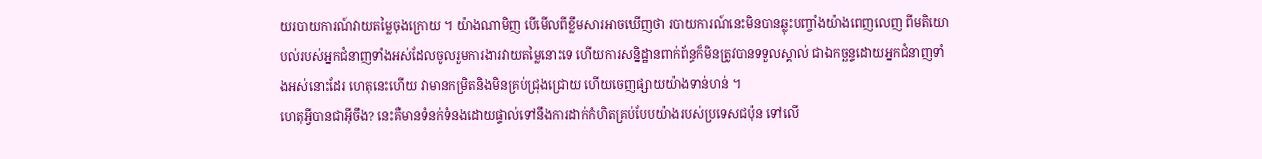យរបាយការណ៍វាយតម្លៃចុងក្រោយ ។ យ៉ាងណាមិញ បើមើលពីខ្លឹមសារអាចឃើញថា របាយការណ៍នេះមិនបានឆ្លុះបញ្ចាំងយ៉ាងពេញលេញ ពីមតិយោបល់របស់អ្នកជំនាញទាំងអស់ដែលចូលរួមការងារវាយតម្លៃនោះទេ ហើយការសន្និដ្ឋានពាក់ព័ន្ធក៏មិនត្រូវបានទទួលស្គាល់ ជាឯកច្ឆន្ទដោយអ្នកជំនាញទាំងអស់នោះដែរ ហេតុនេះហើយ វាមានកម្រិតនិងមិនគ្រប់ជ្រុងជ្រោយ ហើយចេញផ្សាយយ៉ាងទាន់ហន់ ។
ហេតុអ្វីបានជាអ៊ីចឹង? នេះគឺមានទំនក់ទំនងដោយផ្ទាល់ទៅនឹងការដាក់កំហិតគ្រប់បែបយ៉ាងរបស់ប្រទេសជប៉ុន ទៅលើ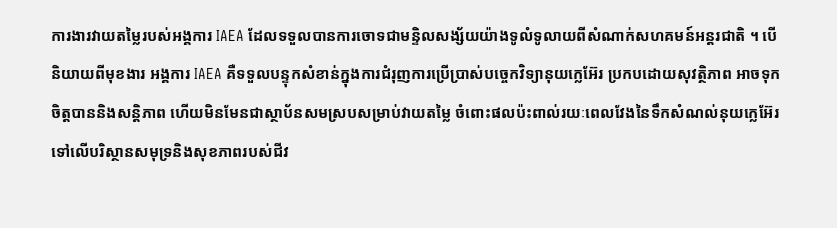ការងារវាយតម្លៃរបស់អង្គការ IAEA ដែលទទួលបានការចោទជាមន្ទិលសង្ស័យយ៉ាងទូលំទូលាយពីសំណាក់សហគមន៍អន្តរជាតិ ។ បើនិយាយពីមុខងារ អង្គការ IAEA គឺទទួលបន្ទុកសំខាន់ក្នុងការជំរុញការប្រើប្រាស់បច្ចេកវិទ្យានុយក្លេអ៊ែរ ប្រកបដោយសុវត្ថិភាព អាចទុកចិត្តបាននិងសន្តិភាព ហើយមិនមែនជាស្ថាប័នសមស្របសម្រាប់វាយតម្លៃ ចំពោះផលប៉ះពាល់រយៈពេលវែងនៃទឹកសំណល់នុយក្លេអ៊ែរ ទៅលើបរិស្ថានសមុទ្រនិងសុខភាពរបស់ជីវ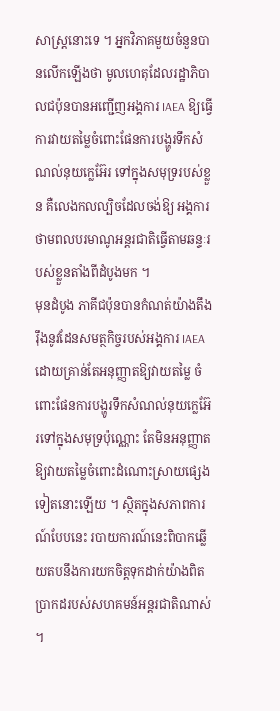សាស្ត្រនោះទេ ។ អ្នកវិភាគមួយចំនួនបានលើកឡើងថា មូលហេតុដែលរដ្ឋាភិបាលជប៉ុនបានអញ្ជើញអង្គការ IAEA ឱ្យធ្វើការវាយតម្លៃចំពោះផែនការបង្ហូរទឹកសំណល់នុយក្លេអ៊ែរ ទៅក្នុងសមុទ្ររបស់ខ្លួន គឺលេងកលល្បិចដែលចង់ឱ្យ អង្គការថាមពលបរមាណូអន្តរជាតិធ្វើតាមឆន្ទៈរបស់ខ្លួនតាំងពីដំបូងមក ។
មុនដំបូង ភាគីជប៉ុនបានកំណត់យ៉ាងតឹងរ៉ឹងនូវដែនសមត្ថកិច្ចរបស់អង្គការ IAEA ដោយគ្រាន់តែអនុញ្ញាតឱ្យវាយតម្លៃ ចំពោះផែនការបង្ហូរទឹកសំណល់នុយក្លេអ៊ែរទៅក្នុងសមុទ្រប៉ុណ្ណោះ តែមិនអនុញ្ញាតឱ្យវាយតម្លៃចំពោះដំណោះស្រាយផ្សេងទៀតនោះឡើយ ។ ស្ថិតក្នុងសភាពការណ៍បែបនេះ របាយការណ៍នេះពិបាកឆ្លើយតបនឹងការយកចិត្តទុកដាក់យ៉ាងពិត ប្រាកដរបស់សហគមន៍អន្តរជាតិណាស់ ។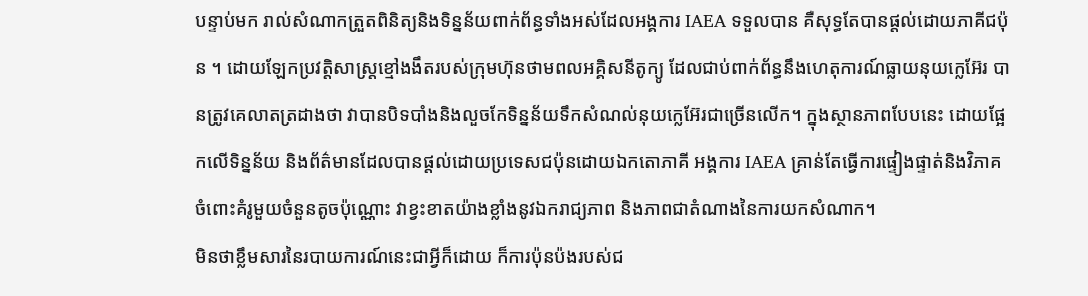បន្ទាប់មក រាល់សំណាកត្រួតពិនិត្យនិងទិន្នន័យពាក់ព័ន្ធទាំងអស់ដែលអង្គការ IAEA ទទួលបាន គឺសុទ្ធតែបានផ្តល់ដោយភាគីជប៉ុន ។ ដោយឡែកប្រវតិ្តសាស្ត្រខ្មៅងងឹតរបស់ក្រុមហ៊ុនថាមពលអគ្គិសនីតូក្យូ ដែលជាប់ពាក់ព័ន្ធនឹងហេតុការណ៍ធ្លាយនុយក្លេអ៊ែរ បានត្រូវគេលាតត្រដាងថា វាបានបិទបាំងនិងលួចកែទិន្នន័យទឹកសំណល់នុយក្លេអ៊ែរជាច្រើនលើក។ ក្នុងស្ថានភាពបែបនេះ ដោយផ្អែកលើទិន្នន័យ និងព័ត៌មានដែលបានផ្តល់ដោយប្រទេសជប៉ុនដោយឯកតោភាគី អង្គការ IAEA គ្រាន់តែធ្វើការផ្ទៀងផ្ទាត់និងវិភាគ ចំពោះគំរូមួយចំនួនតូចប៉ុណ្ណោះ វាខ្វះខាតយ៉ាងខ្លាំងនូវឯករាជ្យភាព និងភាពជាតំណាងនៃការយកសំណាក។
មិនថាខ្លឹមសារនៃរបាយការណ៍នេះជាអ្វីក៏ដោយ ក៏ការប៉ុនប៉ងរបស់ជ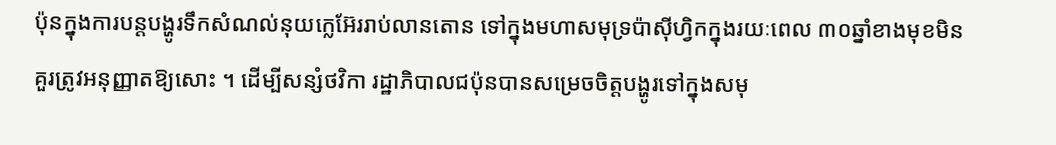ប៉ុនក្នុងការបន្តបង្ហូរទឹកសំណល់នុយក្លេអ៊ែររាប់លានតោន ទៅក្នុងមហាសមុទ្រប៉ាស៊ីហ្វិកក្នុងរយៈពេល ៣០ឆ្នាំខាងមុខមិនគួរត្រូវអនុញ្ញាតឱ្យសោះ ។ ដើម្បីសន្សំថវិកា រដ្ឋាភិបាលជប៉ុនបានសម្រេចចិត្តបង្ហូរទៅក្នុងសមុ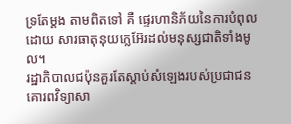ទ្រតែម្តង តាមពិតទៅ គឺ ផ្ទេរហានិភ័យនៃការបំពុលដោយ សារធាតុនុយក្លេអ៊ែរដល់មនុស្សជាតិទាំងមូល។
រដ្ឋាភិបាលជប៉ុនគួរតែស្តាប់សំឡេងរបស់ប្រជាជន គោរពវិទ្យាសា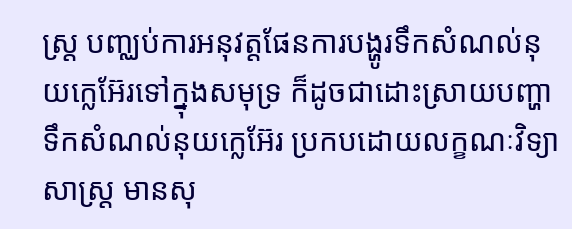ស្ត្រ បញ្ឈប់ការអនុវត្តផែនការបង្ហូរទឹកសំណល់នុយក្លេអ៊ែរទៅក្នុងសមុទ្រ ក៏ដូចជាដោះស្រាយបញ្ហាទឹកសំណល់នុយក្លេអ៊ែរ ប្រកបដោយលក្ខណៈវិទ្យាសាស្ត្រ មានសុ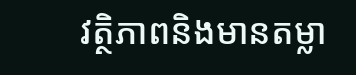វត្ថិភាពនិងមានតម្លា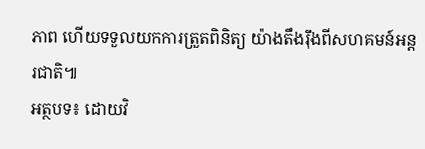ភាព ហើយទទួលយកការត្រួតពិនិត្យ យ៉ាងតឹងរ៉ឹងពីសហគមន៍អន្តរជាតិ៕
អត្ថបទ៖ ដោយវិ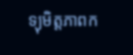ទ្យុមិត្តភាពក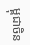ម្ពុជាចិន